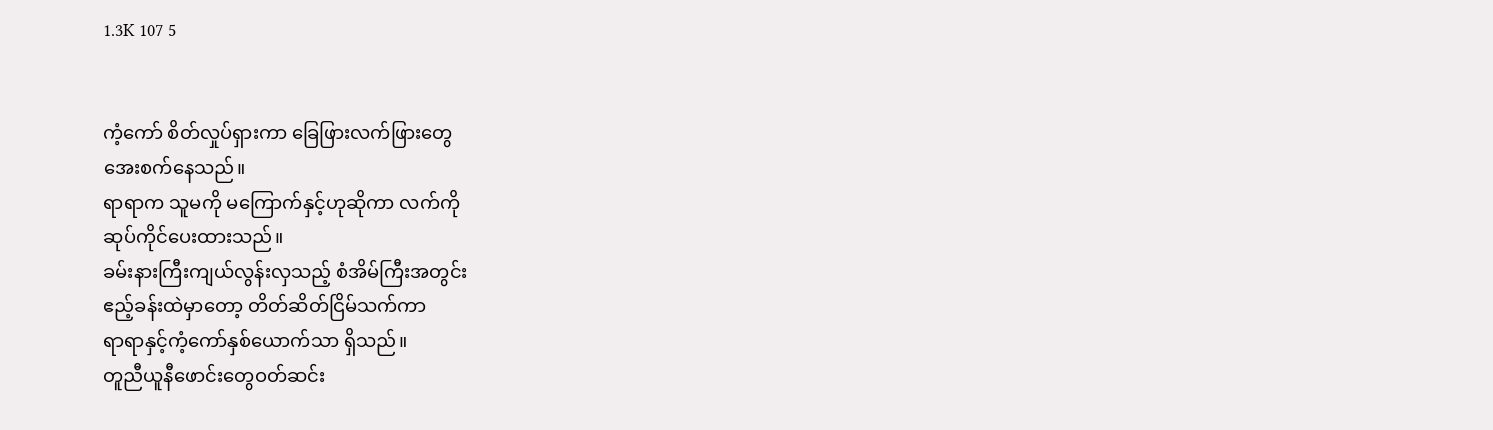1.3K 107 5


ကံ့ကော် စိတ်လှုပ်ရှားကာ ခြေဖြားလက်ဖြားတွေ
အေးစက်နေသည်။
ရာရာက သူမကို မကြောက်နှင့်ဟုဆိုကာ လက်ကို
ဆုပ်ကိုင်ပေးထားသည်။
ခမ်းနားကြီးကျယ်လွန်းလှသည့် စံအိမ်ကြီးအတွင်း
ဧည့်ခန်းထဲမှာတော့ တိတ်ဆိတ်ငြိမ်သက်ကာ
ရာရာနှင့်ကံ့ကော်နှစ်ယောက်သာ ရှိသည်။
တူညီယူနီဖောင်းတွေဝတ်ဆင်း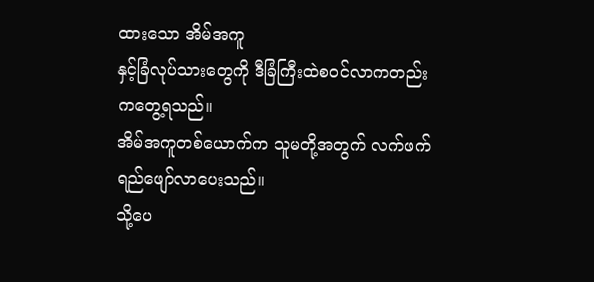ထားသော အိမ်အကူ
နှင့်ခြံလုပ်သားတွေကို ဒီခြံကြီးထဲစဝင်လာကတည်း
ကတွေ့ရသည်။
အိမ်အကူတစ်ယောက်က သူမတို့အတွက် လက်ဖက်
ရည်ဖျော်လာပေးသည်။
သို့ပေ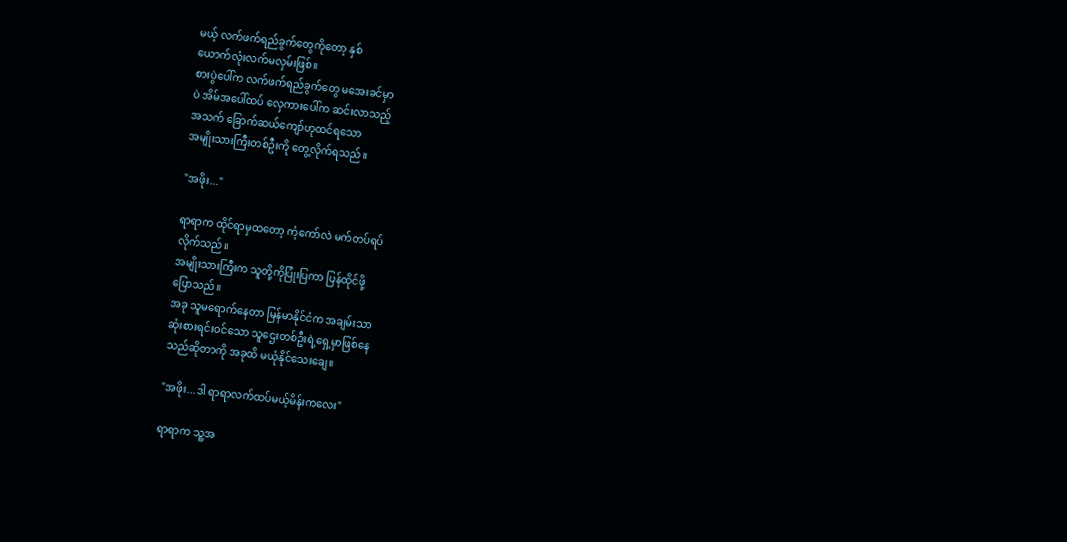မယ့် လက်ဖက်ရည်ခွက်တွေကိုတော့ နှစ်
ယောက်လုံးလက်မလှမ်းဖြစ်။
စားပွဲပေါ်က လက်ဖက်ရည်ခွက်တွေ မအေးခင်မှာ
ပဲ အိမ်အပေါ်ထပ် လှေကားပေါ်က ဆင်းလာသည့်
အသက် ခြောက်ဆယ်ကျော်ဟုထင်ရသော
အမျိုးသားကြီးတစ်ဦးကို တွေ့လိုက်ရသည်။

"အဖိုး..."

ရာရာက ထိုင်ရာမှထတော့ ကံ့ကော်လဲ မက်တပ်ရပ်
လိုက်သည်။
အမျိုးသားကြီးက သူတို့ကိုပြုံးပြကာ ပြန်ထိုင်ဖို့
ပြောသည်။
အခု သူမရောက်နေတာ မြန်မာနိုင်ငံက အချမ်းသာ
ဆုံးစားရင်းဝင်သော သူဌေးတစ်ဦးရဲ့ရှေ့မှာဖြစ်နေ
သည်ဆိုတာကို အခုထိ မယုံနိုင်သေးချေ။

"အဖိုး...ဒါ ရာရာလက်ထပ်မယ့်မိန်းကလေး"

ရာရာက သူ့အ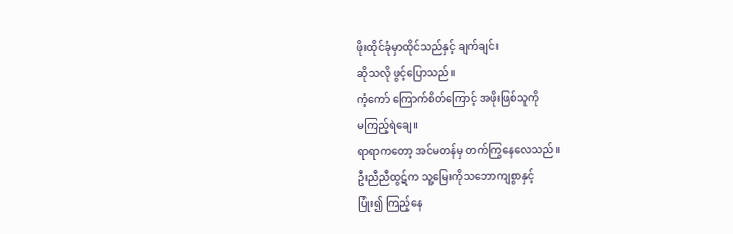ဖိုးထိုင်ခုံမှာထိုင်သည်နှင့် ချက်ချင်း
ဆိုသလို ဖွင့်ပြောသည်။
ကံ့ကော် ကြောက်စိတ်ကြောင့် အဖိုးဖြစ်သူကို
မကြည့်ရဲချေ။
ရာရာကတော့ အင်မတန်မှ တက်ကြွနေလေသည်။
ဦးညီညီထွဋ်က သူ့မြေးကိုသဘောကျစွာနှင့်
ပြုံး၍ ကြည့်နေ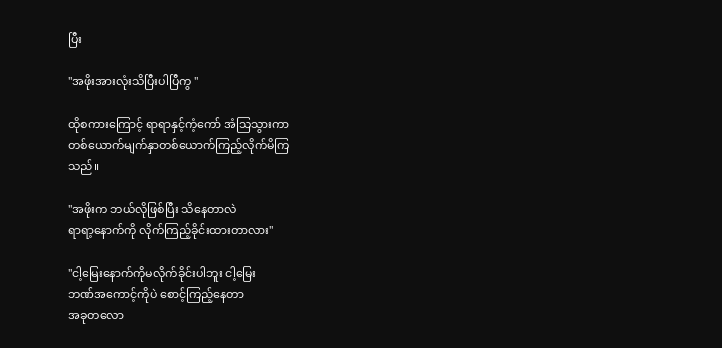ပြီး

"အဖိုးအားလုံးသိပြီးပါပြီကွ "

ထိုစကားကြောင့် ရာရာနှင့်ကံ့ကော် အံသြသွားကာ
တစ်ယောက်မျက်နှာတစ်ယောက်ကြည့်လိုက်မိကြ
သည်။

"အဖိုးက ဘယ်လိုဖြစ်ပြီး သိနေတာလဲ
ရာရာ့နောက်ကို လိုက်ကြည့်ခိုင်းထားတာလား"

"ငါ့မြေးနောက်ကိုမလိုက်ခိုင်းပါဘူး ငါ့မြေး
ဘဏ်အကောင့်ကိုပဲ စောင့်ကြည့်နေတာ
အခုတလော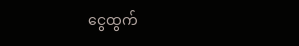ငွေထွက်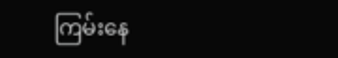ကြမ်းနေ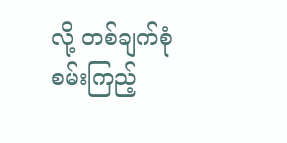လို့ တစ်ချက်စုံ
စမ်းကြည့်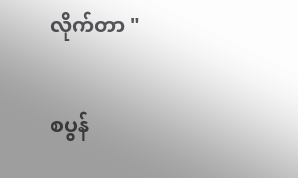လိုက်တာ "

စပွန်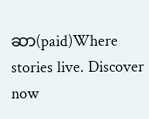ဆာ(paid)Where stories live. Discover now